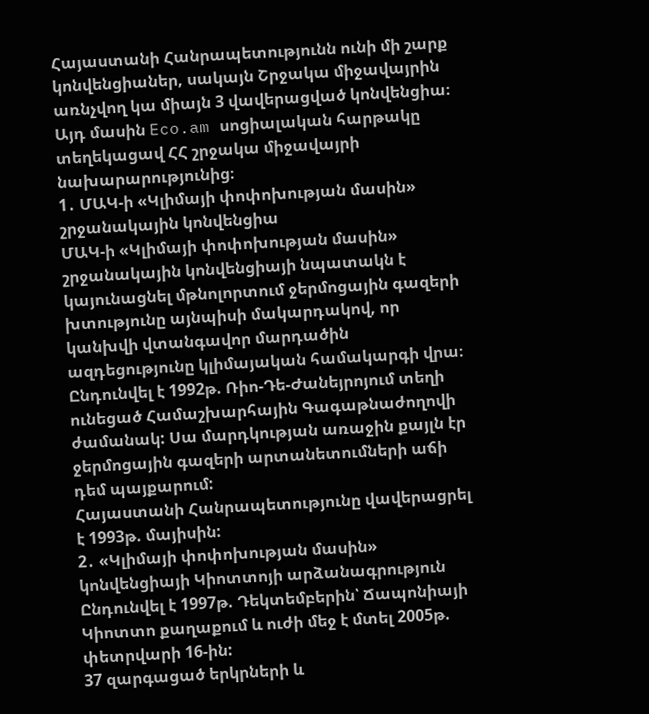Հայաստանի Հանրապետությունն ունի մի շարք կոնվենցիաներ, սակայն Շրջակա միջավայրին առնչվող կա միայն 3 վավերացված կոնվենցիա։ Այդ մասին Eco.am սոցիալական հարթակը տեղեկացավ ՀՀ շրջակա միջավայրի նախարարությունից։
1․ ՄԱԿ-ի «Կլիմայի փոփոխության մասին» շրջանակային կոնվենցիա
ՄԱԿ-ի «Կլիմայի փոփոխության մասին» շրջանակային կոնվենցիայի նպատակն է կայունացնել մթնոլորտում ջերմոցային գազերի խտությունը այնպիսի մակարդակով, որ կանխվի վտանգավոր մարդածին ազդեցությունը կլիմայական համակարգի վրա։
Ընդունվել է 1992թ. Ռիո-Դե-Ժանեյրոյում տեղի ունեցած Համաշխարհային Գագաթնաժողովի ժամանակ: Սա մարդկության առաջին քայլն էր ջերմոցային գազերի արտանետումների աճի դեմ պայքարում:
Հայաստանի Հանրապետությունը վավերացրել է 1993թ. մայիսին:
2․ «Կլիմայի փոփոխության մասին» կոնվենցիայի Կիոտտոյի արձանագրություն
Ընդունվել է 1997թ. Դեկտեմբերին՝ Ճապոնիայի Կիոտտո քաղաքում և ուժի մեջ է մտել 2005թ. փետրվարի 16-ին:
37 զարգացած երկրների և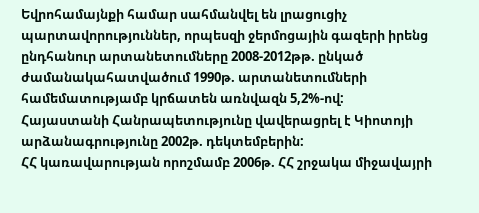Եվրոհամայնքի համար սահմանվել են լրացուցիչ պարտավորություններ, որպեսզի ջերմոցային գազերի իրենց ընդհանուր արտանետումները 2008-2012թթ. ընկած ժամանակահատվածում 1990թ. արտանետումների համեմատությամբ կրճատեն առնվազն 5,2%-ով:
Հայաստանի Հանրապետությունը վավերացրել է Կիոտոյի արձանագրությունը 2002թ. դեկտեմբերին:
ՀՀ կառավարության որոշմամբ 2006թ. ՀՀ շրջակա միջավայրի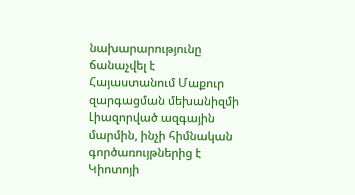նախարարությունը ճանաչվել է Հայաստանում Մաքուր զարգացման մեխանիզմի Լիազորված ազգային մարմին, ինչի հիմնական գործառույթներից է Կիոտոյի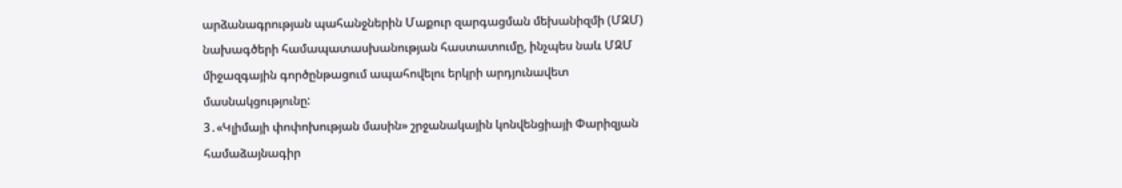արձանագրության պահանջներին Մաքուր զարգացման մեխանիզմի (ՄԶՄ) նախագծերի համապատասխանության հաստատումը, ինչպես նաև ՄԶՄ միջազգային գործընթացում ապահովելու երկրի արդյունավետ մասնակցությունը:
3․«Կլիմայի փոփոխության մասին» շրջանակային կոնվենցիայի Փարիզյան համաձայնագիր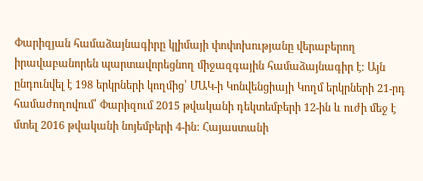Փարիզյան համաձայնագիրը կլիմայի փոփոխությանը վերաբերող իրավաբանորեն պարտավորեցնող միջազգային համաձայնագիր է: Այն ընդունվել է 198 երկրների կողմից՝ ՄԱԿ-ի Կոնվենցիայի Կողմ երկրների 21-րդ համաժողովում՝ Փարիզում 2015 թվականի դեկտեմբերի 12-ին և ուժի մեջ է մտել 2016 թվականի նոյեմբերի 4-ին: Հայաստանի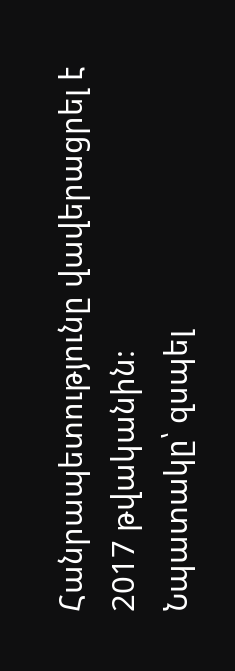Հանրապետությունը վավերացրել է 2017 թվականին։
Նպատակը՝ զսպել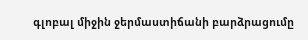գլոբալ միջին ջերմաստիճանի բարձրացումը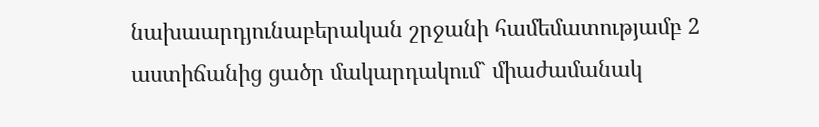նախաարդյունաբերական շրջանի համեմատությամբ 2 աստիճանից ցածր մակարդակում` միաժամանակ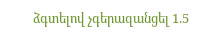ձգտելով չգերազանցել 1.5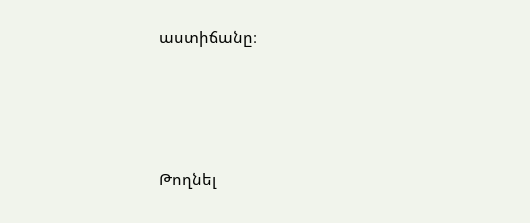աստիճանը։





Թողնել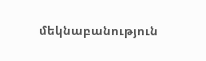մեկնաբանություն